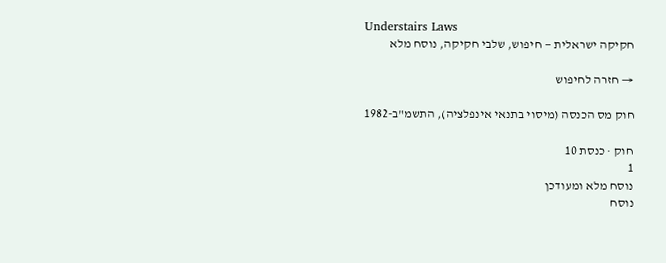Understairs Laws
חקיקה ישראלית — חיפוש, שלבי חקיקה, נוסח מלא

→ חזרה לחיפוש

חוק מס הכנסה (מיסוי בתנאי אינפלציה), התשמ"ב-1982

חוק · כנסת 10
1
נוסח מלא ומעודכן
נוסח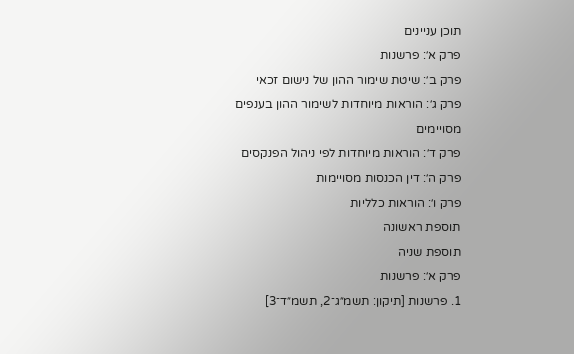תוכן עניינים
פרק א׳: פרשנות
פרק ב׳: שיטת שימור ההון של נישום זכאי
פרק ג׳: הוראות מיוחדות לשימור ההון בענפים מסויימים
פרק ד׳: הוראות מיוחדות לפי ניהול הפנקסים
פרק ה׳: דין הכנסות מסויימות
פרק ו׳: הוראות כלליות
תוספת ראשונה
תוספת שניה
פרק א׳: פרשנות
1. פרשנות [תיקון: תשמ״ג־2, תשמ״ד־3]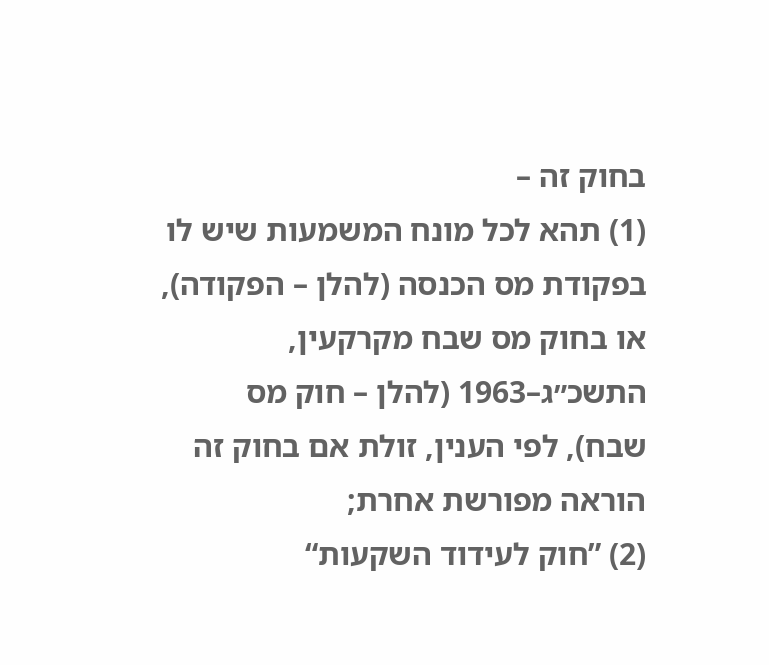בחוק זה –
(1) תהא לכל מונח המשמעות שיש לו בפקודת מס הכנסה (להלן – הפקודה), או בחוק מס שבח מקרקעין, התשכ״ג–1963 (להלן – חוק מס שבח), לפי הענין, זולת אם בחוק זה הוראה מפורשת אחרת;
(2) ”חוק לעידוד השקעות“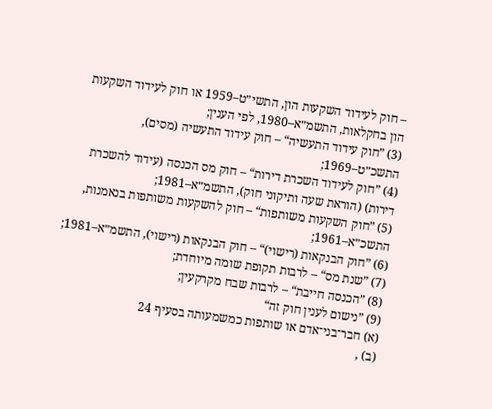– חוק לעידוד השקעות הון, התשי״ט–1959 או חוק לעידוד השקעות הון בחקלאות, התשמ״א–1980, לפי הענין;
(3) ”חוק עידוד התעשיה“ – חוק עידוד התעשיה (מסים), התשכ״ט–1969;
(4) ”חוק לעידוד השכרת דירות“ – חוק מס הכנסה (עידוד להשכרת דירות) (הוראת שעה ותיקוני חוק), התשמ״א–1981;
(5) ”חוק השקעות משותפות“ – חוק להשקעות משותפות בנאמנות, התשכ״א–1961;
(6) ”חוק הבנקאות (רישוי)“ – חוק הבנקאות (רישוי), התשמ״א–1981;
(7) ”שנת מס“ – לרבות תקופת שומה מיוחדת;
(8) ”הכנסה חייבת“ – לרבות שבח מקרקעין;
(9) ”נישום לענין חוק זה“
(א) חבר־בני־אדם או שותפות כמשמעותה בסעיף 24
(ב) ,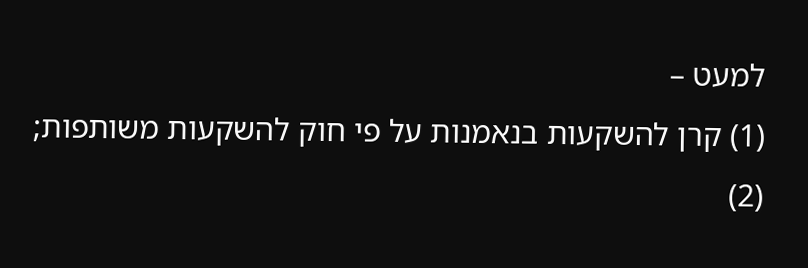למעט –
(1) קרן להשקעות בנאמנות על פי חוק להשקעות משותפות;
(2)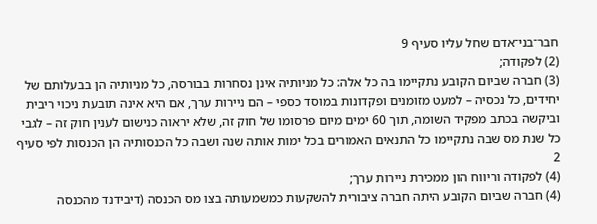חבר־בני־אדם שחל עליו סעיף 9
(2) לפקודה;
(3) חברה שביום הקובע נתקיימו בה כל אלה: כל מניותיה אינן נסחרות בבורסה, כל מניותיה הן בבעלותם של יחידים, כל נכסיה – למעט מזומנים ופקדונות במוסד כספי – הם ניירות ערך, אם היא אינה תובעת ניכוי ריבית וביקשה בכתב מפקיד השומה, תוך 60 ימים מיום פרסומו של חוק זה, שלא יראוה כנישום לענין חוק זה – לגבי כל שנת מס שבה נתקיימו כל התנאים האמורים בכל ימות אותה שנה ושבה כל הכנסותיה הן הכנסות לפי סעיף 2
(4) לפקודה וריווח הון ממכירת ניירות ערך;
(4) חברה שביום הקובע היתה חברה ציבורית להשקעות כמשמעותה בצו מס הכנסה (דיבידנד מהכנסה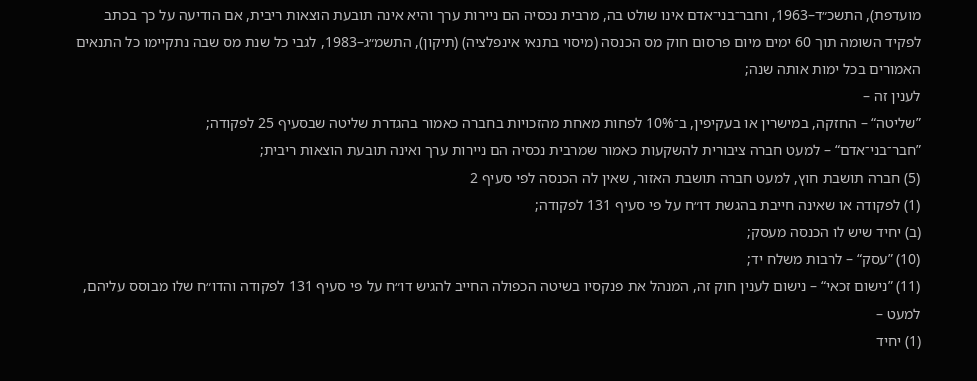מועדפת), התשכ״ד–1963, וחבר־בני־אדם אינו שולט בה, מרבית נכסיה הם ניירות ערך והיא אינה תובעת הוצאות ריבית, אם הודיעה על כך בכתב לפקיד השומה תוך 60 ימים מיום פרסום חוק מס הכנסה (מיסוי בתנאי אינפלציה) (תיקון), התשמ״ג–1983, לגבי כל שנת מס שבה נתקיימו כל התנאים האמורים בכל ימות אותה שנה;
לענין זה –
”שליטה“ – החזקה, במישרין או בעקיפין, ב־10% לפחות מאחת מהזכויות בחברה כאמור בהגדרת שליטה שבסעיף 25 לפקודה;
”חבר־בני־אדם“ – למעט חברה ציבורית להשקעות כאמור שמרבית נכסיה הם ניירות ערך ואינה תובעת הוצאות ריבית;
(5) חברה תושבת חוץ, למעט חברה תושבת האזור, שאין לה הכנסה לפי סעיף 2
(1) לפקודה או שאינה חייבת בהגשת דו״ח על פי סעיף 131 לפקודה;
(ב) יחיד שיש לו הכנסה מעסק;
(10) ”עסק“ – לרבות משלח יד;
(11) ”נישום זכאי“ – נישום לענין חוק זה, המנהל את פנקסיו בשיטה הכפולה החייב להגיש דו״ח על פי סעיף 131 לפקודה והדו״ח שלו מבוסס עליהם, למעט –
(1) יחיד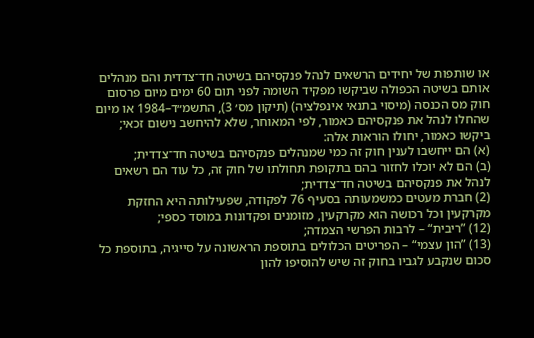או שותפות של יחידים הרשאים לנהל פנקסיהם בשיטה חד־צדדית והם מנהלים אותם בשיטה הכפולה שביקשו מפקיד השומה לפני תום 60 ימים מיום פרסום חוק מס הכנסה (מיסוי בתנאי אינפלציה) (תיקון מס׳ 3), התשמ״ד–1984 או מיום שהחלו לנהל את פנקסיהם כאמור, לפי המאוחר, שלא להיחשב נישום זכאי; ביקשו כאמור, יחולו הוראות אלה:
(א) הם ייחשבו לענין חוק זה כמי שמנהלים פנקסיהם בשיטה חד־צדדית;
(ב) הם לא יוכלו לחזור בהם בתקופת תחולתו של חוק זה, כל עוד הם רשאים לנהל את פנקסיהם בשיטה חד־צדדית;
(2) חברת מעטים כמשמעותה בסעיף 76 לפקודה, שפעילותה היא החזקת מקרקעין וכל רכושה הוא מקרקעין, מזומנים ופקדונות במוסד כספי;
(12) ”ריבית“ – לרבות הפרשי הצמדה;
(13) ”הון עצמי“ – הפריטים הכלולים בתוספת הראשונה על סייגיה, בתוספת כל סכום שנקבע לגביו בחוק זה שיש להוסיפו להון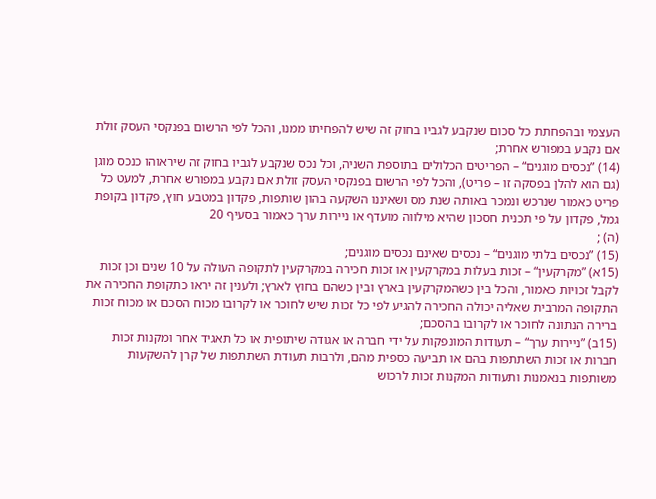העצמי ובהפחתת כל סכום שנקבע לגביו בחוק זה שיש להפחיתו ממנו, והכל לפי הרשום בפנקסי העסק זולת אם נקבע במפורש אחרת;
(14) ”נכסים מוגנים“ – הפריטים הכלולים בתוספת השניה, וכל נכס שנקבע לגביו בחוק זה שיראוהו כנכס מוגן (גם הוא להלן בפסקה זו – פריט), והכל לפי הרשום בפנקסי העסק זולת אם נקבע במפורש אחרת, למעט כל פריט כאמור שנרכש ונמכר באותה שנת מס ושאיננו השקעה בהון שותפות, פקדון במטבע חוץ, פקדון בקופת גמל, פקדון על פי תכנית חסכון שהיא מילווה מועדף או ניירות ערך כאמור בסעיף 20
(ה) ;
(15) ”נכסים בלתי מוגנים“ – נכסים שאינם נכסים מוגנים;
(15א) ”מקרקעין“ – זכות בעלות במקרקעין או זכות חכירה במקרקעין לתקופה העולה על 10 שנים וכן זכות לקבל זכויות כאמור, והכל בין כשהמקרקעין בארץ ובין כשהם בחוץ לארץ; ולענין זה יראו כתקופת החכירה את התקופה המרבית שאליה יכולה החכירה להגיע לפי כל זכות שיש לחוכר או לקרובו מכוח הסכם או מכוח זכות ברירה הנתונה לחוכר או לקרובו בהסכם;
(15ב) ”ניירות ערך“ – תעודות המונפקות על ידי חברה או אגודה שיתופית או כל תאגיד אחר ומקנות זכות חברות או זכות השתתפות בהם או תביעה כספית מהם, ולרבות תעודת השתתפות של קרן להשקעות משותפות בנאמנות ותעודות המקנות זכות לרכוש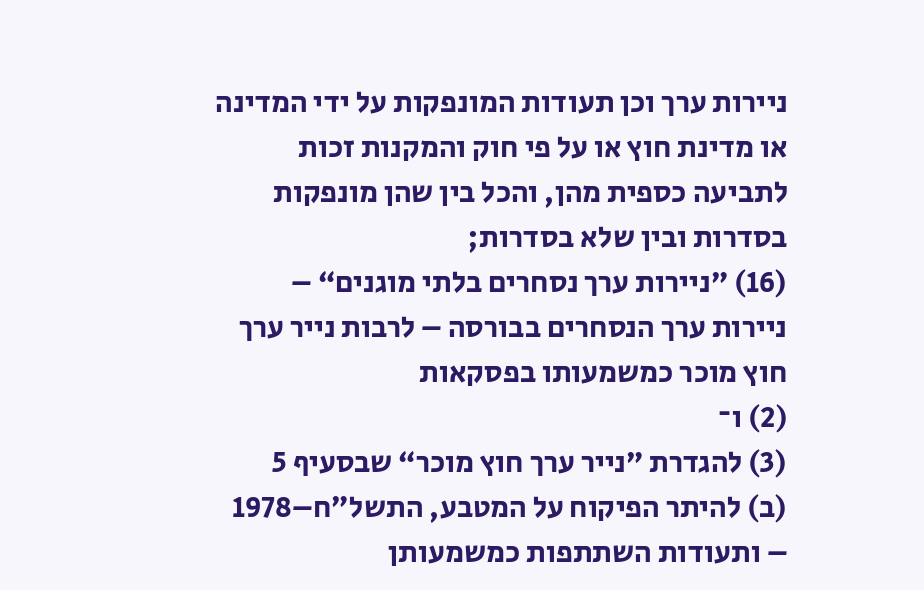ניירות ערך וכן תעודות המונפקות על ידי המדינה או מדינת חוץ או על פי חוק והמקנות זכות לתביעה כספית מהן, והכל בין שהן מונפקות בסדרות ובין שלא בסדרות;
(16) ”ניירות ערך נסחרים בלתי מוגנים“ – ניירות ערך הנסחרים בבורסה – לרבות נייר ערך חוץ מוכר כמשמעותו בפסקאות
(2) ו־
(3) להגדרת ”נייר ערך חוץ מוכר“ שבסעיף 5
(ב) להיתר הפיקוח על המטבע, התשל״ח–1978 – ותעודות השתתפות כמשמעותן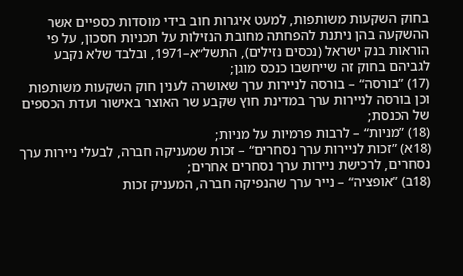בחוק השקעות משותפות, למעט איגרות חוב בידי מוסדות כספיים אשר ההשקעה בהן ניתנת להפחתה מחובת הנזילות על תכניות חסכון, על פי הוראות בנק ישראל (נכסים נזילים), התשל״א–1971, ובלבד שלא נקבע לגביהם בחוק זה שייחשבו כנכס מוגן;
(17) ”בורסה“ – בורסה לניירות ערך שאושרה לענין חוק השקעות משותפות וכן בורסה לניירות ערך במדינת חוץ שקבע שר האוצר באישור ועדת הכספים של הכנסת;
(18) ”מניות“ – לרבות פרמיות על מניות;
(18א) ”זכות לניירות ערך נסחרים“ – זכות שמעניקה חברה, לבעלי ניירות ערך נסחרים, לרכישת ניירות ערך נסחרים אחרים;
(18ב) ”אופציה“ – נייר ערך שהנפיקה חברה, המעניק זכות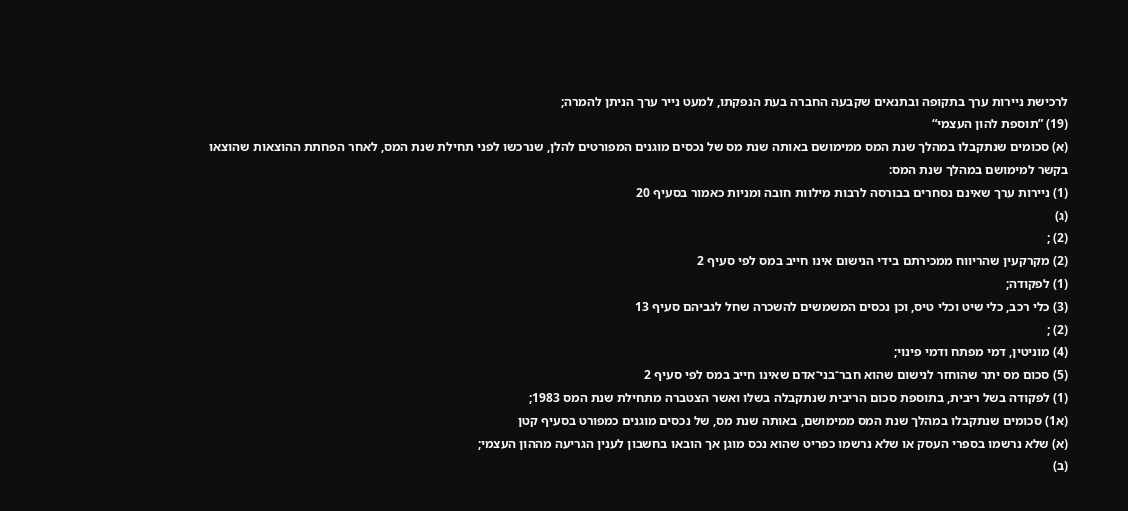לרכישת ניירות ערך בתקופה ובתנאים שקבעה החברה בעת הנפקתו, למעט נייר ערך הניתן להמרה;
(19) ”תוספת להון העצמי“
(א) סכומים שנתקבלו במהלך שנת המס ממימושם באותה שנת מס של נכסים מוגנים המפורטים להלן, שנרכשו לפני תחילת שנת המס, לאחר הפחתת ההוצאות שהוצאו בקשר למימושם במהלך שנת המס:
(1) ניירות ערך שאינם נסחרים בבורסה לרבות מילוות חובה ומניות כאמור בסעיף 20
(ג)
(2) ;
(2) מקרקעין שהריווח ממכירתם בידי הנישום אינו חייב במס לפי סעיף 2
(1) לפקודה;
(3) כלי רכב, כלי שיט וכלי טיס, וכן נכסים המשמשים להשכרה שחל לגביהם סעיף 13
(2) ;
(4) מוניטין, דמי מפתח ודמי פינוי;
(5) סכום מס יתר שהוחזר לנישום שהוא חבר־בני־אדם שאינו חייב במס לפי סעיף 2
(1) לפקודה בשל ריבית, בתוספת סכום הריבית שנתקבלה בשלו ואשר הצטברה מתחילת שנת המס 1983;
(א1) סכומים שנתקבלו במהלך שנת המס ממימושם, באותה שנת מס, של נכסים מוגנים כמפורט בסעיף קטן
(א) שלא נרשמו בספרי העסק או שלא נרשמו כפריט שהוא נכס מוגן אך הובאו בחשבון לענין הגריעה מההון העצמי;
(ב)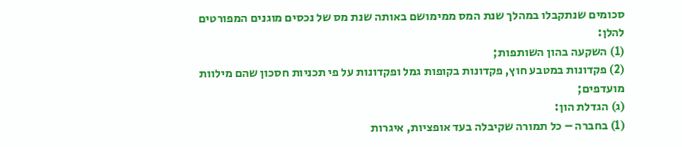סכומים שנתקבלו במהלך שנת המס ממימושם באותה שנת מס של נכסים מוגנים המפורטים להלן:
(1) השקעה בהון השותפות;
(2) פקדונות במטבע חוץ, פקדונות בקופות גמל ופקדונות על פי תכניות חסכון שהם מילוות מועדפים;
(ג) הגדלת הון:
(1) בחברה – כל תמורה שקיבלה בעד אופציות, איגרות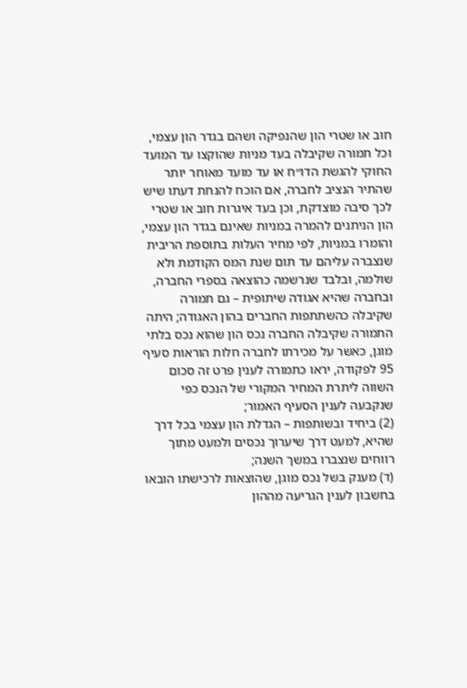חוב או שטרי הון שהנפיקה ושהם בגדר הון עצמי, וכל תמורה שקיבלה בעד מניות שהוקצו עד המועד החוקי להגשת הדו״ח או עד מועד מאוחר יותר שהתיר הנציב לחברה, אם הוכח להנחת דעתו שיש לכך סיבה מוצדקת, וכן בעד איגרות חוב או שטרי הון הניתנים להמרה במניות שאינם בגדר הון עצמי, והומרו במניות, לפי מחיר העלות בתוספת הריבית שנצברה עליהם עד תום שנת המס הקודמת ולא שולמה, ובלבד שנרשמה כהוצאה בספרי החברה, ובחברה שהיא אגודה שיתופית – גם תמורה שקיבלה כהשתתפות החברים בהון האגודה; היתה התמורה שקיבלה החברה נכס הון שהוא נכס בלתי מוגן, כאשר על מכירתו לחברה חלות הוראות סעיף 95 לפקודה, יראו כתמורה לענין פרט זה סכום השווה ליתרת המחיר המקורי של הנכס כפי שנקבעה לענין הסעיף האמור;
(2) ביחיד ובשותפות – הגדלת הון עצמי בכל דרך שהיא, למעט דרך שיערוך נכסים ולמעט מתוך רווחים שנצברו במשך השנה;
(ד) מענק בשל נכס מוגן, שהוצאות לרכישתו הובאו בחשבון לענין הגריעה מההון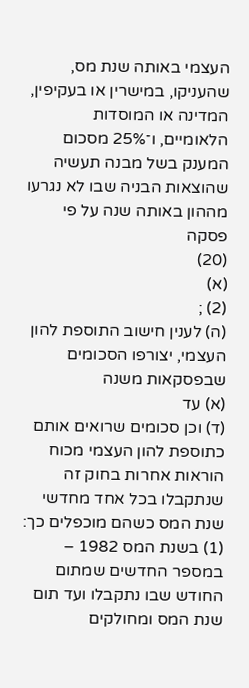העצמי באותה שנת מס, שהעניקו, במישרין או בעקיפין, המדינה או המוסדות הלאומיים, ו־25% מסכום המענק בשל מבנה תעשיה שהוצאות הבניה שבו לא נגרעו מההון באותה שנה על פי פסקה
(20)
(א)
(2) ;
(ה) לענין חישוב התוספת להון העצמי, יצורפו הסכומים שבפסקאות משנה
(א) עד
(ד) וכן סכומים שרואים אותם כתוספת להון העצמי מכוח הוראות אחרות בחוק זה שנתקבלו בכל אחד מחדשי שנת המס כשהם מוכפלים כך:
(1) בשנת המס 1982 – במספר החדשים שמתום החודש שבו נתקבלו ועד תום שנת המס ומחולקים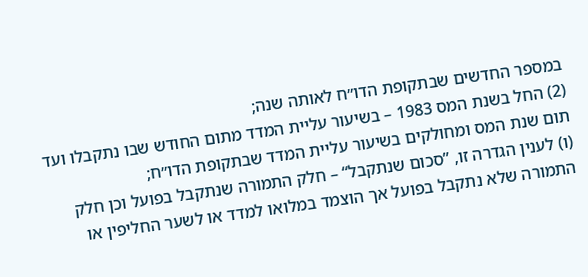במספר החדשים שבתקופת הדו״ח לאותה שנה;
(2) החל בשנת המס 1983 – בשיעור עליית המדד מתום החודש שבו נתקבלו ועד תום שנת המס ומחולקים בשיעור עליית המדד שבתקופת הדו״ח;
(ו) לענין הגדרה זו, ”סכום שנתקבל“ – חלק התמורה שנתקבל בפועל וכן חלק התמורה שלא נתקבל בפועל אך הוצמד במלואו למדד או לשער החליפין או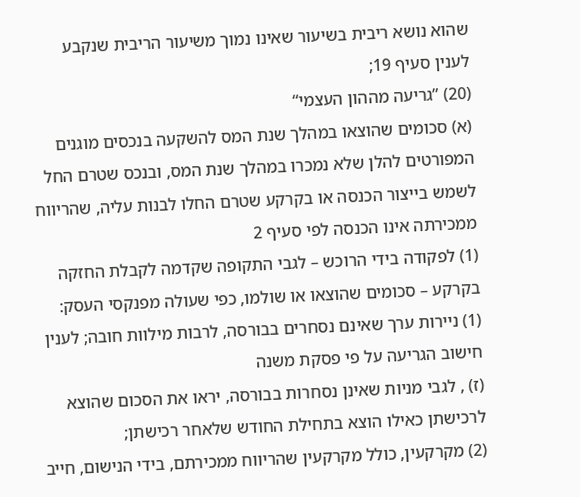שהוא נושא ריבית בשיעור שאינו נמוך משיעור הריבית שנקבע לענין סעיף 19;
(20) ”גריעה מההון העצמי“
(א) סכומים שהוצאו במהלך שנת המס להשקעה בנכסים מוגנים המפורטים להלן שלא נמכרו במהלך שנת המס, ובנכס שטרם החל לשמש בייצור הכנסה או בקרקע שטרם החלו לבנות עליה, שהריווח ממכירתה אינו הכנסה לפי סעיף 2
(1) לפקודה בידי הרוכש – לגבי התקופה שקדמה לקבלת החזקה בקרקע – סכומים שהוצאו או שולמו, כפי שעולה מפנקסי העסק:
(1) ניירות ערך שאינם נסחרים בבורסה, לרבות מילוות חובה; לענין חישוב הגריעה על פי פסקת משנה
(ז) , לגבי מניות שאינן נסחרות בבורסה, יראו את הסכום שהוצא לרכישתן כאילו הוצא בתחילת החודש שלאחר רכישתן;
(2) מקרקעין, כולל מקרקעין שהריווח ממכירתם, בידי הנישום, חייב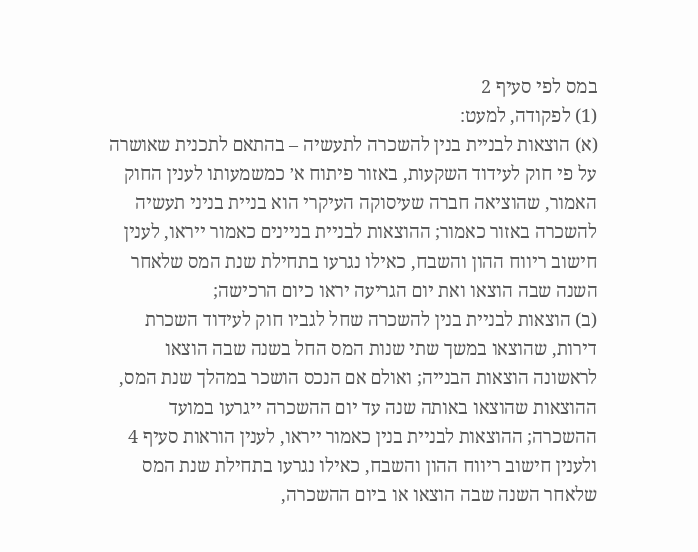במס לפי סעיף 2
(1) לפקודה, למעט:
(א) הוצאות לבניית בנין להשכרה לתעשיה – בהתאם לתכנית שאושרה על פי חוק לעידוד השקעות, באזור פיתוח א׳ כמשמעותו לענין החוק האמור, שהוציאה חברה שעיסוקה העיקרי הוא בניית בניני תעשיה להשכרה באזור כאמור; ההוצאות לבניית בניינים כאמור ייראו, לענין חישוב ריווח ההון והשבח, כאילו נגרעו בתחילת שנת המס שלאחר השנה שבה הוצאו ואת יום הגריעה יראו כיום הרכישה;
(ב) הוצאות לבניית בנין להשכרה שחל לגביו חוק לעידוד השכרת דירות, שהוצאו במשך שתי שנות המס החל בשנה שבה הוצאו לראשונה הוצאות הבנייה; ואולם אם הנכס הושכר במהלך שנת המס, ההוצאות שהוצאו באותה שנה עד יום ההשכרה ייגרעו במועד ההשכרה; ההוצאות לבניית בנין כאמור ייראו, לענין הוראות סעיף 4 ולענין חישוב ריווח ההון והשבח, כאילו נגרעו בתחילת שנת המס שלאחר השנה שבה הוצאו או ביום ההשכרה,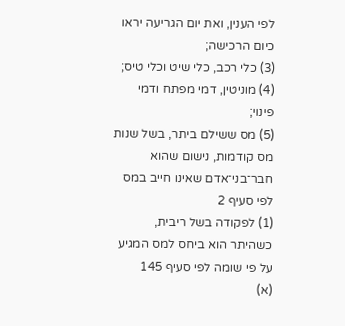לפי הענין, ואת יום הגריעה יראו כיום הרכישה;
(3) כלי רכב, כלי שיט וכלי טיס;
(4) מוניטין, דמי מפתח ודמי פינוי;
(5) מס ששילם ביתר, בשל שנות מס קודמות, נישום שהוא חבר־בני־אדם שאינו חייב במס לפי סעיף 2
(1) לפקודה בשל ריבית, כשהיתר הוא ביחס למס המגיע על פי שומה לפי סעיף 145
(א)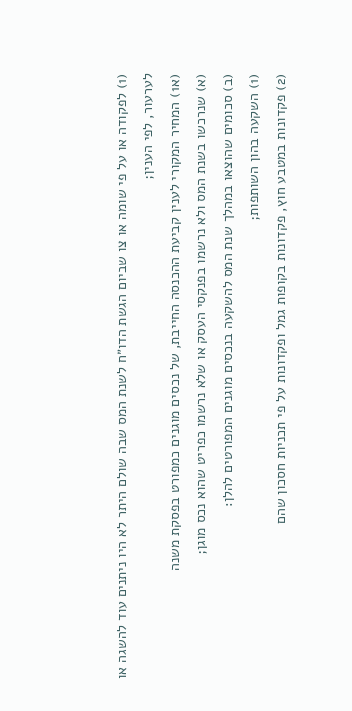(1) לפקודה או על פי שומה או צו שביום הגשת הדו״ח לשנת המס שבה שולם היתר לא היו ניתנים עוד להשגה או לערעור, לפי הענין;
(א1) המחיר המקורי לענין קביעת ההכנסה החייבת, של נכסים מוגנים כמפורט בפסקת משנה
(א) שנרכשו בשנת המס ולא נרשמו בפנקסי העסק או שלא נרשמו כפריט שהוא נכס מוגן;
(ב) סכומים שהוצאו במהלך שנת המס להשקעה בנכסים מוגנים המפורטים להלן:
(1) השקעה בהון השותפות;
(2) פקדונות במטבע חוץ, פקדונות בקופות גמל ופקדונות על פי תכניות חסכון שהם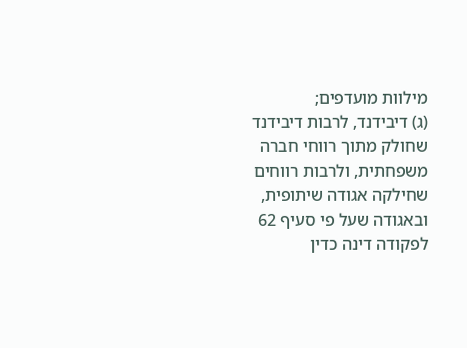מילוות מועדפים;
(ג) דיבידנד, לרבות דיבידנד שחולק מתוך רווחי חברה משפחתית, ולרבות רווחים שחילקה אגודה שיתופית, ובאגודה שעל פי סעיף 62 לפקודה דינה כדין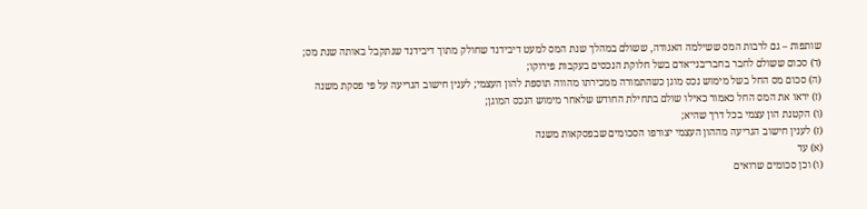שותפות – גם לרבות המס ששילמה האגודה, ששולם במהלך שנת המס למעט דיבידנד שחולק מתוך דיבידנד שנתקבל באותה שנת מס;
(ד) סכום ששולם לחבר בחבר־בני־אדם בשל חלוקת הנכסים בעקבות פירוקו;
(ה) סכום מס החל בשל מימוש נכס מוגן כשהתמורה ממכירתו מהווה תוספת להון העצמי; לענין חישוב הגריעה על פי פסקת משנה
(ז) יראו את המס החל כאמור כאילו שולם בתחילת החודש שלאחר מימוש הנכס המוגן;
(ו) הקטנת הון עצמי בכל דרך שהיא;
(ז) לענין חישוב הגריעה מההון העצמי יצורפו הסכומים שבפסקאות משנה
(א) עד
(ו) וכן סכומים שרואים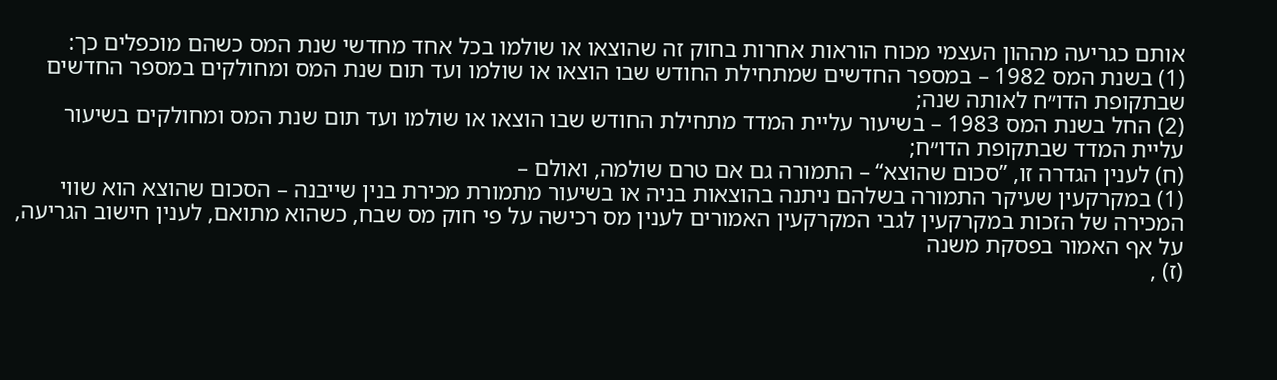אותם כגריעה מההון העצמי מכוח הוראות אחרות בחוק זה שהוצאו או שולמו בכל אחד מחדשי שנת המס כשהם מוכפלים כך:
(1) בשנת המס 1982 – במספר החדשים שמתחילת החודש שבו הוצאו או שולמו ועד תום שנת המס ומחולקים במספר החדשים שבתקופת הדו״ח לאותה שנה;
(2) החל בשנת המס 1983 – בשיעור עליית המדד מתחילת החודש שבו הוצאו או שולמו ועד תום שנת המס ומחולקים בשיעור עליית המדד שבתקופת הדו״ח;
(ח) לענין הגדרה זו, ”סכום שהוצא“ – התמורה גם אם טרם שולמה, ואולם –
(1) במקרקעין שעיקר התמורה בשלהם ניתנה בהוצאות בניה או בשיעור מתמורת מכירת בנין שייבנה – הסכום שהוצא הוא שווי המכירה של הזכות במקרקעין לגבי המקרקעין האמורים לענין מס רכישה על פי חוק מס שבח, כשהוא מתואם, לענין חישוב הגריעה, על אף האמור בפסקת משנה
(ז) ,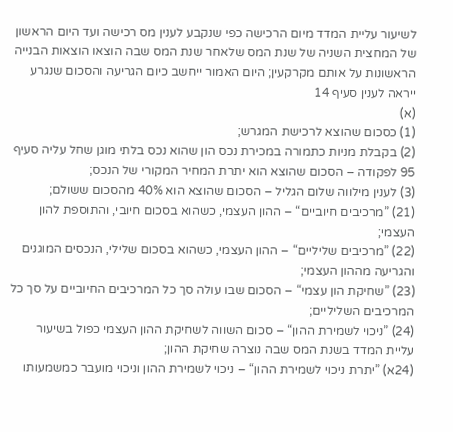לשיעור עליית המדד מיום הרכישה כפי שנקבע לענין מס רכישה ועד היום הראשון של המחצית השניה של שנת המס שלאחר שנת המס שבה הוצאו הוצאות הבנייה הראשונות על אותם מקרקעין; היום האמור ייחשב כיום הגריעה והסכום שנגרע ייראה לענין סעיף 14
(א)
(1) כסכום שהוצא לרכישת המגרש;
(2) בקבלת מניות כתמורה במכירת נכס הון שהוא נכס בלתי מוגן שחל עליה סעיף 95 לפקודה – הסכום שהוצא הוא יתרת המחיר המקורי של הנכס;
(3) לענין מילווה שלום הגליל – הסכום שהוצא הוא 40% מהסכום ששולם;
(21) ”מרכיבים חיוביים“ – ההון העצמי, כשהוא בסכום חיובי, והתוספת להון העצמי;
(22) ”מרכיבים שליליים“ – ההון העצמי, כשהוא בסכום שלילי, הנכסים המוגנים והגריעה מההון העצמי;
(23) ”שחיקת הון עצמי“ – הסכום שבו עולה סך כל המרכיבים החיוביים על סך כל המרכיבים השליליים;
(24) ”ניכוי לשמירת ההון“ – סכום השווה לשחיקת ההון העצמי כפול בשיעור עליית המדד בשנת המס שבה נוצרה שחיקת ההון;
(24א) ”יתרת ניכוי לשמירת ההון“ – ניכוי לשמירת ההון וניכוי מועבר כמשמעותו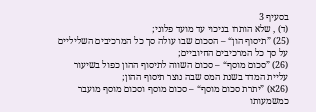בסעיף 3
(ד) , שלא הותרו בניכוי עד מועד פלוני;
(25) ”תיסוף הון“ – הסכום שבו עולה סך כל המרכיבים השליליים על סך כל המרכיבים החיוביים;
(26) ”סכום מוסף“ – סכום השווה לתיסוף ההון כפול בשיעור עליית המדד בשנת המס שבה נוצר תיסוף ההון;
(26א) ”יתרת סכום מוסף“ – סכום מוסף וסכום מוסף מועבר כמשמעותו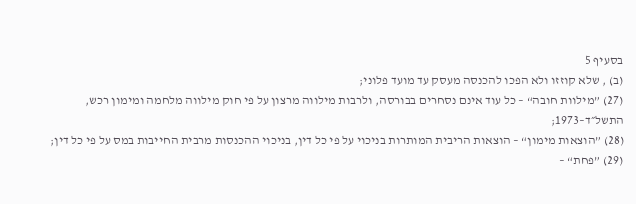בסעיף 5
(ב) , שלא קוזזו ולא הפכו להכנסה מעסק עד מועד פלוני;
(27) ”מילוות חובה“ – כל עוד אינם נסחרים בבורסה, ולרבות מילווה מרצון על פי חוק מילווה מלחמה ומימון רכש, התשל״ד–1973;
(28) ”הוצאות מימון“ – הוצאות הריבית המותרות בניכוי על פי כל דין, בניכוי ההכנסות מרבית החייבות במס על פי כל דין;
(29) ”פחת“ –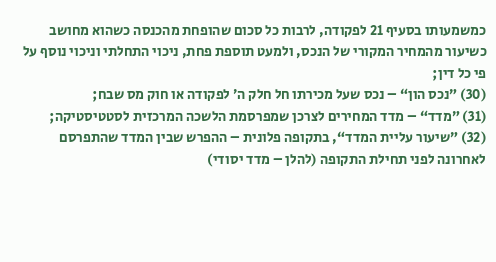כמשמעותו בסעיף 21 לפקודה, לרבות כל סכום שהופחת מהכנסה כשהוא מחושב כשיעור מהמחיר המקורי של הנכס, ולמעט תוספת פחת, ניכוי התחלתי וניכוי נוסף על פי כל דין;
(30) ”נכס הון“ – נכס שעל מכירתו חל חלק ה׳ לפקודה או חוק מס שבח;
(31) ”מדד“ – מדד המחירים לצרכן שמפרסמת הלשכה המרכזית לסטטיסטיקה;
(32) ”שיעור עליית המדד“, בתקופה פלונית – ההפרש שבין המדד שהתפרסם לאחרונה לפני תחילת התקופה (להלן – מדד יסודי)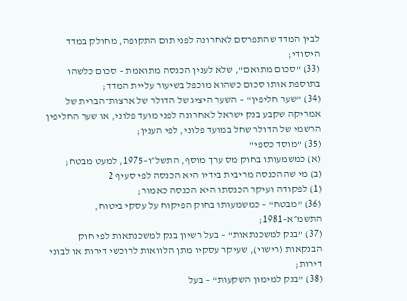לבין המדד שהתפרסם לאחרונה לפני תום התקופה, מחולק במדד היסודי;
(33) ”סכום מתואם“, שלא לענין הכנסה מתואמת – סכום כלשהו בתוספת אותו סכום כשהוא מוכפל בשיעור עליית המדד;
(34) ”שער חליפין“ – השער היציג של הדולר של ארצות־הברית של אמריקה שקבע בנק ישראל לאחרונה לפני מועד פלוני, או שער החליפין הרשמי של הדולר שחל במועד פלוני, לפי הענין;
(35) ”מוסד כספי“
(א) כמשמעותו בחוק מס ערך מוסף, התשל״ו–1975, למעט מבטח;
(ב) מי שההכנסה מריבית בידיו היא הכנסה לפי סעיף 2
(1) לפקודה ועיקר הכנסתו היא הכנסה כאמור;
(36) ”מבטח“ – כמשמעותו בחוק הפיקוח על עסקי ביטוח, התשמ״א–1981;
(37) ”בנק למשכנתאות“ – בעל רשיון בנק למשכנתאות לפי חוק הבנקאות (רישוי), שעיקר עסקיו מתן הלוואות לרוכשי דירות או לבוני דירות;
(38) ”בנק למימון השקעות“ – בעל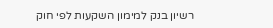רשיון בנק למימון השקעות לפי חוק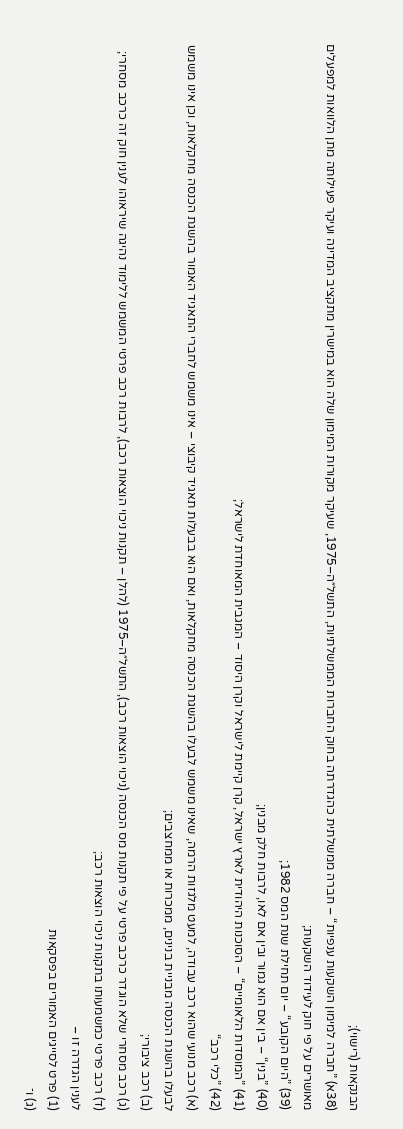הבנקאות (רישוי);
(38א) ”חברה למימון השקעות ענפיות“ – חברה ממשלתית כהגדרתה בחוק החברות הממשלתיות, התשל״ה–1975, שעיקר מקורות המימון שלה הוא במישרין מתקציב המדינה ועיקר פעילותה מתן הלוואות למפעלים מאושרים על פי חוק לעידוד השקעות;
(39) ”היום הקובע“ – יום תחילת שנת המס 1982;
(40) ”בנין“ – בין אם הוא גמור ובין אם לאו, לרבות חלק מבנין;
(41) ”המוסדות הלאומיים“ – הסוכנות היהודית לארץ ישראל, קרן קיימת לישראל וקרן היסוד – המגבית המאוחדת לישראל;
(42) ”כלי רכב“
(א) רכב מנועי שהוא רכב עבודה, למעט מלגזות הרמה, שאינו משמש לבעלו בהשגת הכנסה מחקלאות, ואם הוא בבעלות תאגיד קיבוצי – אינו משמש לחברי התאגיד האמור בהשגת הכנסה מחקלאות, וכן אינו משמש לבעלו בהשגת הכנסה מבניית בנינים, ממכרות או ממחצבים;
(ב) רכב ציבורי;
(ג) רכב מסחרי שלא הוגדר כרכב פרטי על פי תקנות מס הכנסה (ניכוי הוצאות רכב), התשל״ה–1975 (להלן – תקנות ניכוי הוצאות רכב), לרבות רכב פרטי המשמש ללימוד נהיגה שיראוהו לענין חוק זה כרכב מסחרי;
(ד) רכב פרטי כמשמעותו בתקנות ניכוי הוצאות רכב;
לענין הגדרה זו –
(1) פרט לסייגים האמורים בפסקאות
(ג) ו־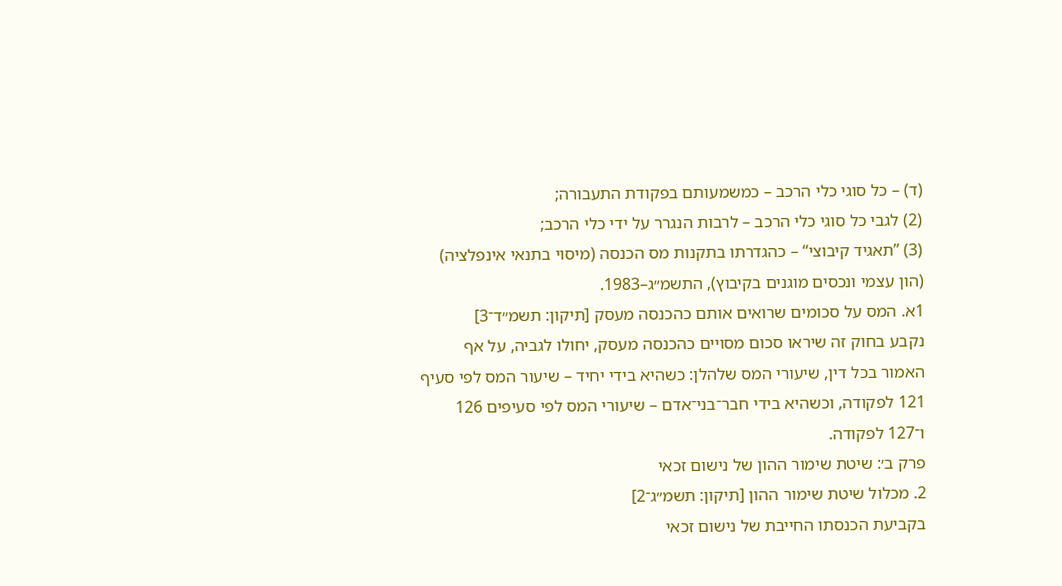(ד) – כל סוגי כלי הרכב – כמשמעותם בפקודת התעבורה;
(2) לגבי כל סוגי כלי הרכב – לרבות הנגרר על ידי כלי הרכב;
(3) ”תאגיד קיבוצי“ – כהגדרתו בתקנות מס הכנסה (מיסוי בתנאי אינפלציה) (הון עצמי ונכסים מוגנים בקיבוץ), התשמ״ג–1983.
1א. המס על סכומים שרואים אותם כהכנסה מעסק [תיקון: תשמ״ד־3]
נקבע בחוק זה שיראו סכום מסויים כהכנסה מעסק, יחולו לגביה, על אף האמור בכל דין, שיעורי המס שלהלן: כשהיא בידי יחיד – שיעור המס לפי סעיף 121 לפקודה, וכשהיא בידי חבר־בני־אדם – שיעורי המס לפי סעיפים 126 ו־127 לפקודה.
פרק ב׳: שיטת שימור ההון של נישום זכאי
2. מכלול שיטת שימור ההון [תיקון: תשמ״ג־2]
בקביעת הכנסתו החייבת של נישום זכאי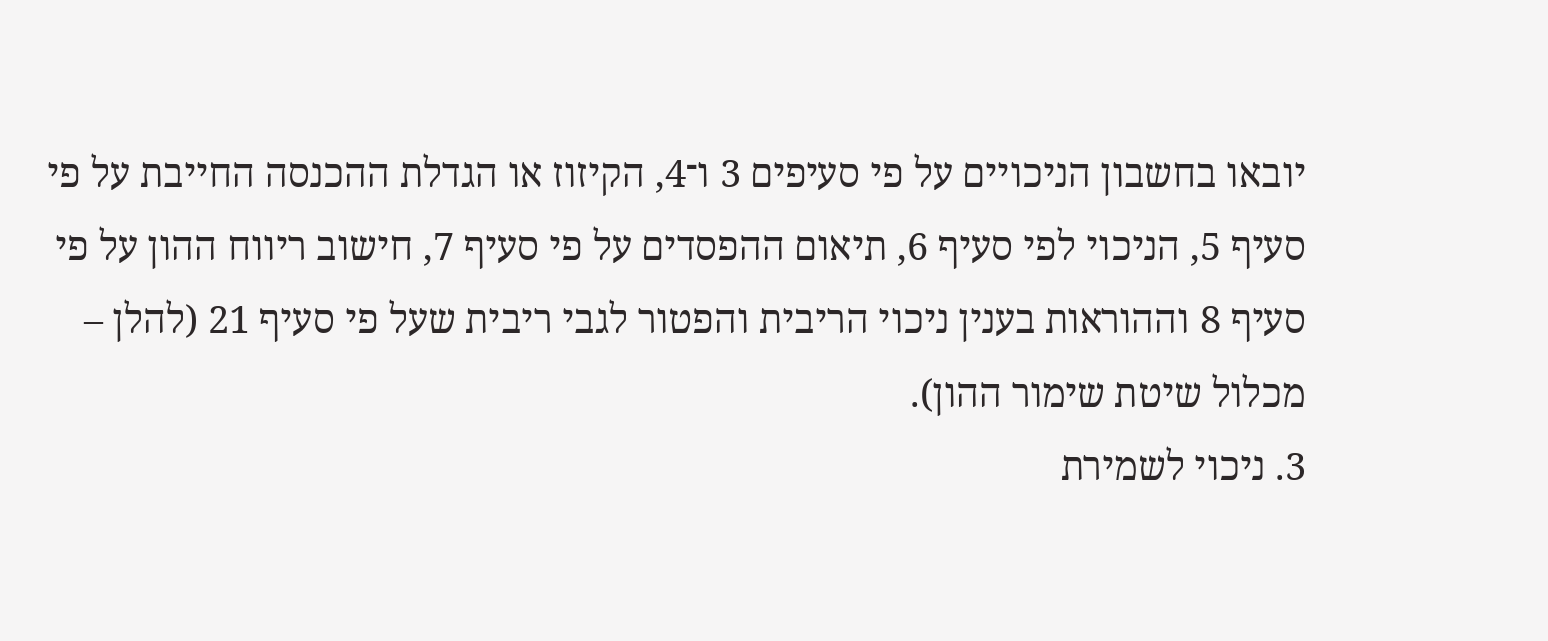יובאו בחשבון הניכויים על פי סעיפים 3 ו־4, הקיזוז או הגדלת ההכנסה החייבת על פי סעיף 5, הניכוי לפי סעיף 6, תיאום ההפסדים על פי סעיף 7, חישוב ריווח ההון על פי סעיף 8 וההוראות בענין ניכוי הריבית והפטור לגבי ריבית שעל פי סעיף 21 (להלן – מכלול שיטת שימור ההון).
3. ניכוי לשמירת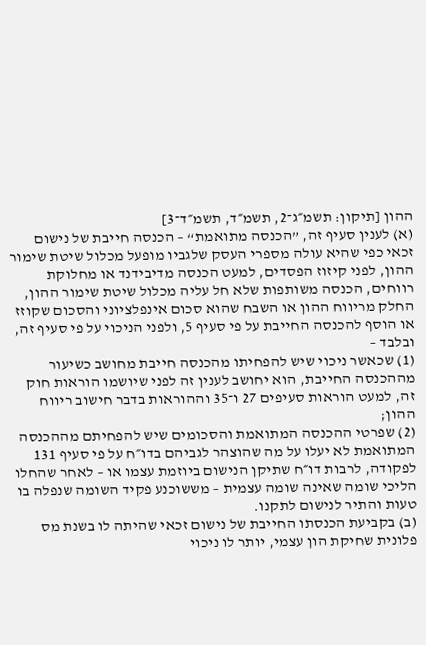ההון [תיקון: תשמ״ג־2, תשמ״ד, תשמ״ד־3]
(א) לענין סעיף זה, ”הכנסה מתואמת“ – הכנסה חייבת של נישום זכאי כפי שהיא עולה מספרי העסק שלגביו מופעל מכלול שיטת שימור ההון, לפני קיזוז הפסדים, למעט הכנסה מדיבידנד או מחלוקת רווחים, הכנסה משותפות שלא חל עליה מכלול שיטת שימור ההון, החלק מריווח ההון או השבח שהוא סכום אינפלציוני והסכום שקוזז או הוסף להכנסה החייבת על פי סעיף 5, ולפני הניכוי על פי סעיף זה, ובלבד –
(1) שכאשר ניכוי שיש להפחיתו מהכנסה חייבת מחושב כשיעור מההכנסה החייבת, הוא יחושב לענין זה לפני שיושמו הוראות חוק זה, למעט הוראות סעיפים 27 ו־35 וההוראות בדבר חישוב ריווח ההון;
(2) שפרטי ההכנסה המתואמת והסכומים שיש להפחיתם מההכנסה המתואמת לא יעלו על מה שהוצהר לגביהם בדו״ח על פי סעיף 131 לפקודה, לרבות דו״ח שתיקן הנישום ביוזמת עצמו או – לאחר שהחלו הליכי שומה שאינה שומה עצמית – מששוכנע פקיד השומה שנפלה בו טעות והתיר לנישום לתקנו.
(ב) בקביעת הכנסתו החייבת של נישום זכאי שהיתה לו בשנת מס פלונית שחיקת הון עצמי, יותר לו ניכוי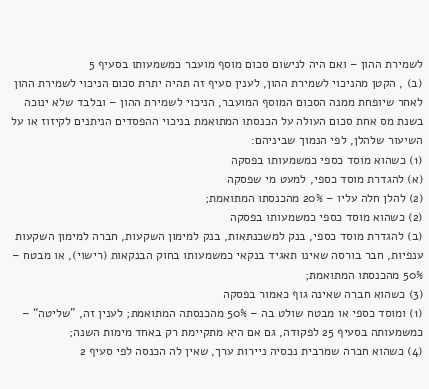לשמירת ההון – ואם היה לנישום סכום מוסף מועבר כמשמעותו בסעיף 5
(ב) , הקטן מהניכוי לשמירת ההון, לענין סעיף זה תהיה יתרת סכום הניכוי לשמירת ההון לאחר שיופחת ממנה הסכום המוסף המועבר, הניכוי לשמירת ההון – ובלבד שלא ינוכה בשנת מס אחת סכום העולה על הכנסתו המתואמת בניכוי ההפסדים הניתנים לקיזוז או על השיעור שלהלן, לפי הנמוך שביניהם:
(1) כשהוא מוסד כספי כמשמעותו בפסקה
(א) להגדרת מוסד כספי, למעט מי שפסקה
(2) להלן חלה עליו – 20% מהכנסתו המתואמת;
(2) כשהוא מוסד כספי כמשמעותו בפסקה
(ב) להגדרת מוסד כספי, בנק למשכנתאות, בנק למימון השקעות, חברה למימון השקעות ענפיות, חבר בורסה שאינו תאגיד בנקאי כמשמעותו בחוק הבנקאות (רישוי), או מבטח – 50% מהכנסתו המתואמת;
(3) כשהוא חברה שאינה גוף כאמור בפסקה
(1) ומוסד כספי או מבטח שולט בה – 50% מהכנסתה המתואמת; לענין זה, ”שליטה“ – כמשמעותה בסעיף 25 לפקודה, גם אם היא מתקיימת רק באחד מימות השנה;
(4) כשהוא חברה שמרבית נכסיה ניירות ערך, שאין לה הכנסה לפי סעיף 2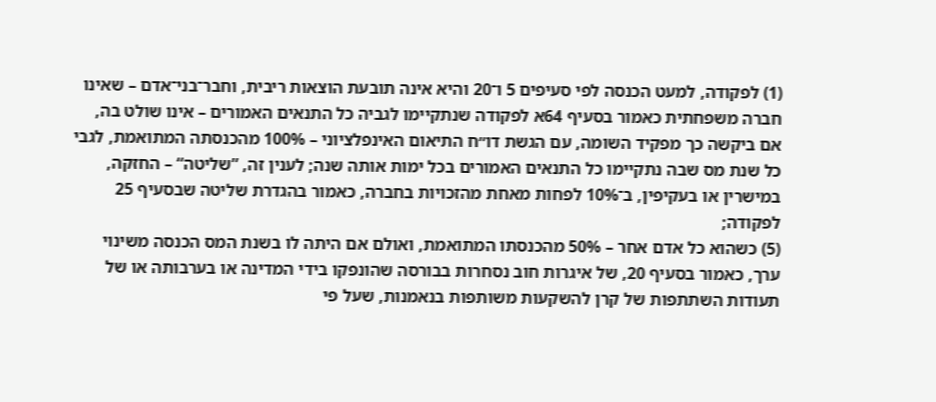(1) לפקודה, למעט הכנסה לפי סעיפים 5 ו־20 והיא אינה תובעת הוצאות ריבית, וחבר־בני־אדם – שאינו חברה משפחתית כאמור בסעיף 64א לפקודה שנתקיימו לגביה כל התנאים האמורים – אינו שולט בה, אם ביקשה כך מפקיד השומה, עם הגשת דו״ח התיאום האינפלציוני – 100% מהכנסתה המתואמת, לגבי כל שנת מס שבה נתקיימו כל התנאים האמורים בכל ימות אותה שנה; לענין זה, ”שליטה“ – החזקה, במישרין או בעקיפין, ב־10% לפחות מאחת מהזכויות בחברה, כאמור בהגדרת שליטה שבסעיף 25 לפקודה;
(5) כשהוא כל אדם אחר – 50% מהכנסתו המתואמת, ואולם אם היתה לו בשנת המס הכנסה משינוי ערך, כאמור בסעיף 20, של איגרות חוב נסחרות בבורסה שהונפקו בידי המדינה או בערבותה או של תעודות השתתפות של קרן להשקעות משותפות בנאמנות, שעל פי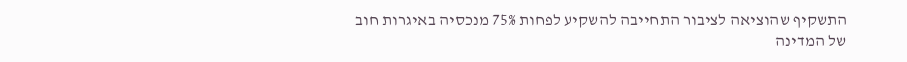התשקיף שהוציאה לציבור התחייבה להשקיע לפחות 75% מנכסיה באיגרות חוב של המדינה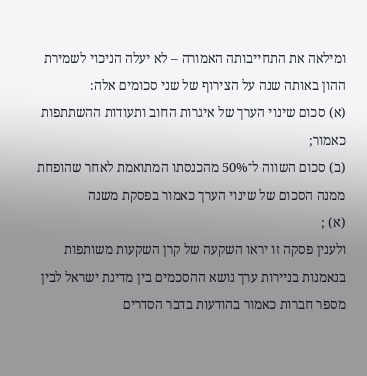ומילאה את התחייבותה האמורה – לא יעלה הניכוי לשמירת ההון באותה שנה על הצירוף של שני סכומים אלה:
(א) סכום שינוי הערך של איגרות החוב ותעודות ההשתתפות כאמור;
(ב) סכום השווה ל־50% מהכנסתו המתואמת לאחר שהופחת ממנה הסכום של שינוי הערך כאמור בפסקת משנה
(א) ;
ולענין פסקה זו יראו השקעה של קרן השקעות משותפות בנאמנות בניירות ערך נושא ההסכמים בין מדינת ישראל לבין מספר חברות כאמור בהודעות בדבר הסדרים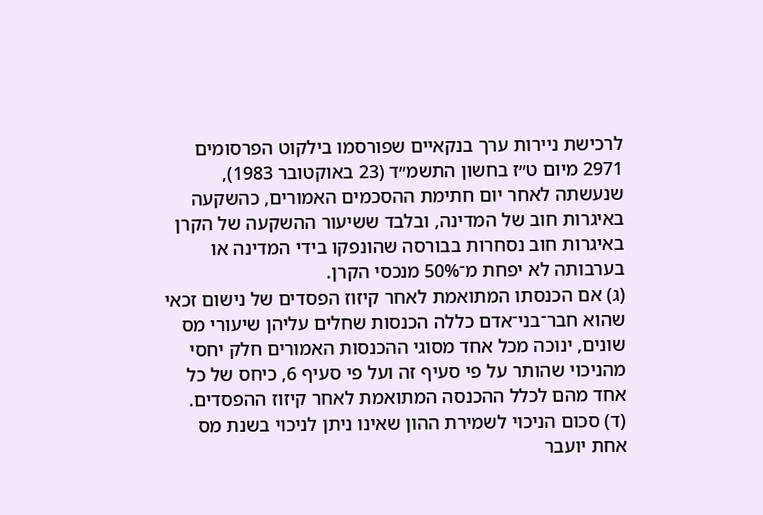לרכישת ניירות ערך בנקאיים שפורסמו בילקוט הפרסומים 2971 מיום ט״ז בחשון התשמ״ד (23 באוקטובר 1983), שנעשתה לאחר יום חתימת ההסכמים האמורים, כהשקעה באיגרות חוב של המדינה, ובלבד ששיעור ההשקעה של הקרן באיגרות חוב נסחרות בבורסה שהונפקו בידי המדינה או בערבותה לא יפחת מ־50% מנכסי הקרן.
(ג) אם הכנסתו המתואמת לאחר קיזוז הפסדים של נישום זכאי שהוא חבר־בני־אדם כללה הכנסות שחלים עליהן שיעורי מס שונים, ינוכה מכל אחד מסוגי ההכנסות האמורים חלק יחסי מהניכוי שהותר על פי סעיף זה ועל פי סעיף 6, כיחס של כל אחד מהם לכלל ההכנסה המתואמת לאחר קיזוז ההפסדים.
(ד) סכום הניכוי לשמירת ההון שאינו ניתן לניכוי בשנת מס אחת יועבר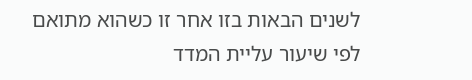לשנים הבאות בזו אחר זו כשהוא מתואם לפי שיעור עליית המדד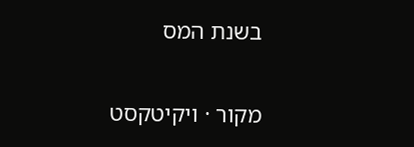בשנת המס

מקור · ויקיטקסט